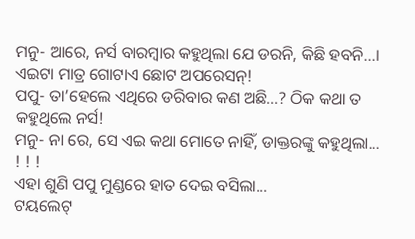ମନୁ- ଆରେ, ନର୍ସ ବାରମ୍ବାର କହୁଥିଲା ଯେ ଡରନି, କିଛି ହବନି...। ଏଇଟା ମାତ୍ର ଗୋଟାଏ ଛୋଟ ଅପରେସନ୍!
ପପୁ- ତା’ହେଲେ ଏଥିରେ ଡରିବାର କଣ ଅଛି...? ଠିକ କଥା ତ କହୁଥିଲେ ନର୍ସ!
ମନୁ- ନା ରେ, ସେ ଏଇ କଥା ମୋତେ ନାହିଁ, ଡାକ୍ତରଙ୍କୁ କହୁଥିଲା... ! ! !
ଏହା ଶୁଣି ପପୁ ମୁଣ୍ଡରେ ହାତ ଦେଇ ବସିଲା...
ଟୟଲେଟ୍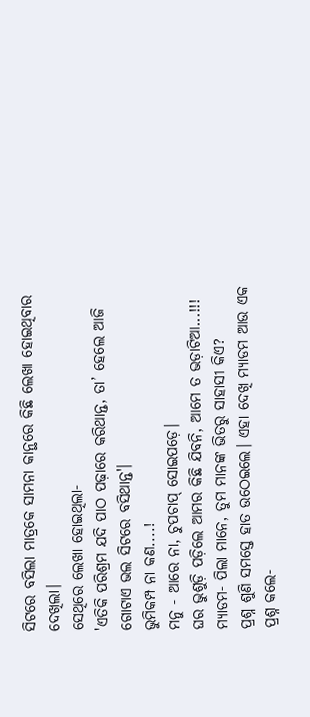ସିଟରେ ବସିଲା ମାତ୍ରକେ ସାମନା କାନ୍ଥରେ କିଛି ଲେଖା ହୋଇଥିବାର ଦେଖିଲା।
ସେଥିରେ ଲେଖା ହୋଇଥିଲା-
'ଏତିକି ପରିଶ୍ରମ ଯଦି ପାଠ ପଢ଼ାରେ କରିଥାନ୍ତ, ତା’ ହେଲେ ଆଜି ଗୋଟାଏ ଭଲ ସିଟରେ ବସିଥାନ୍ତ'।
ଭୁମିକମ୍ପ ନା କଣ....!
ମନୁ - ଆରେ ନା, ଚୁପଚାପ୍ ସୋଇପଡ଼େ।
ଘର ଭୁଶୁଡ଼ି ପଡ଼ିଲେ ଆମର କିଛି ଯିବନି, ଆମେ ତ ଭଡ଼ାଟିଆ...!!!
ମ୍ୟାଡମ- ପିଲା ମାନେ, ତୁମ ମାନଙ୍କ ଭିତରୁ ସାହାସୀ କିଏ?
ପ୍ରଶ୍ନ ଶୁଣି ସମସ୍ତେ ହାତ ଉଠେଇଲେ। ଏହା ଦେଖି ମ୍ୟାଡମ ଆଉ ଏକ ପ୍ରଶ୍ନ କଲେ-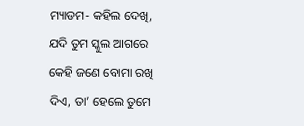ମ୍ୟାଡମ- କହିଲ ଦେଖି, ଯଦି ତୁମ ସ୍କୁଲ ଆଗରେ କେହି ଜଣେ ବୋମା ରଖି ଦିଏ, ତା’ ହେଲେ ତୁମେ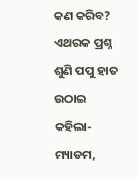କଣ କରିବ?
ଏଥରକ ପ୍ରଶ୍ନ ଶୁଣି ପପୁ ହାତ ଉଠାଇ କହିଲା- ମ୍ୟାଡମ,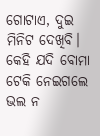ଗୋଟାଏ, ଦୁଇ ମିନିଟ ଦେଖିବି। କେହି ଯଦି ବୋମା ଟେକି ନେଇଗଲେ ଭଲ ନ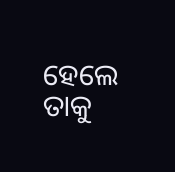ହେଲେ ତାକୁ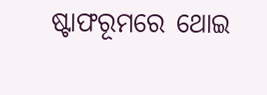ଷ୍ଟାଫରୂମରେ ଥୋଇ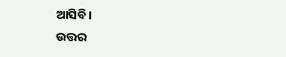ଆସିବି।
ଉତ୍ତର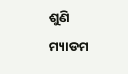ଶୁଣି ମ୍ୟାଡମ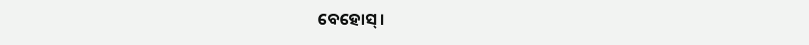ବେହୋସ୍।